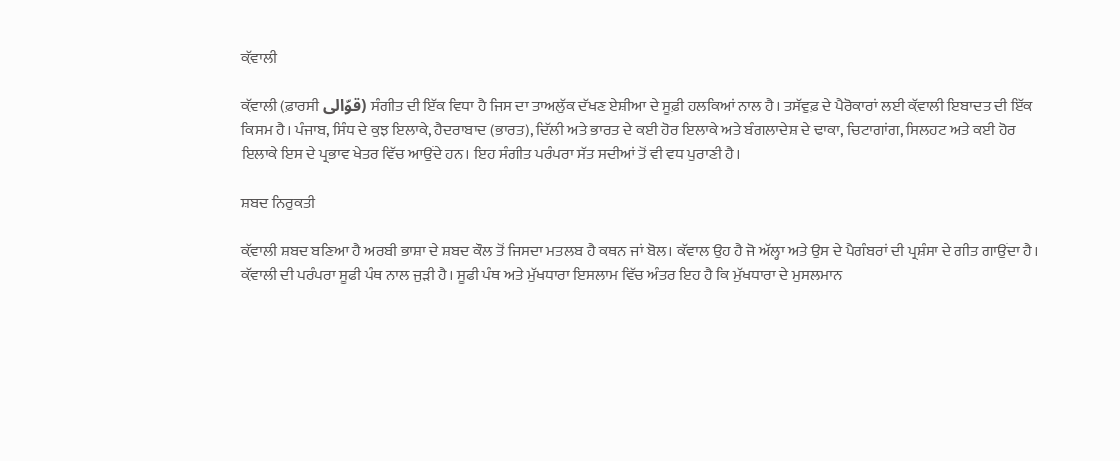ਕ਼ੱਵਾਲੀ

ਕ਼ੱਵਾਲੀ (ਫ਼ਾਰਸੀ قوّالی) ਸੰਗੀਤ ਦੀ ਇੱਕ ਵਿਧਾ ਹੈ ਜਿਸ ਦਾ ਤਾਅਲੁੱਕ ਦੱਖਣ ਏਸ਼ੀਆ ਦੇ ਸੂਫ਼ੀ ਹਲਕਿਆਂ ਨਾਲ ਹੈ। ਤਸੱਵੁਫ਼ ਦੇ ਪੈਰੋਕਾਰਾਂ ਲਈ ਕ਼ੱਵਾਲੀ ਇਬਾਦਤ ਦੀ ਇੱਕ ਕਿਸਮ ਹੈ। ਪੰਜਾਬ, ਸਿੰਧ ਦੇ ਕੁਝ ਇਲਾਕੇ, ਹੈਦਰਾਬਾਦ (ਭਾਰਤ), ਦਿੱਲੀ ਅਤੇ ਭਾਰਤ ਦੇ ਕਈ ਹੋਰ ਇਲਾਕੇ ਅਤੇ ਬੰਗਲਾਦੇਸ਼ ਦੇ ਢਾਕਾ, ਚਿਟਾਗਾਂਗ, ਸਿਲਹਟ ਅਤੇ ਕਈ ਹੋਰ ਇਲਾਕੇ ਇਸ ਦੇ ਪ੍ਰਭਾਵ ਖੇਤਰ ਵਿੱਚ ਆਉਂਦੇ ਹਨ। ਇਹ ਸੰਗੀਤ ਪਰੰਪਰਾ ਸੱਤ ਸਦੀਆਂ ਤੋਂ ਵੀ ਵਧ ਪੁਰਾਣੀ ਹੈ।

ਸ਼ਬਦ ਨਿਰੁਕਤੀ

ਕ਼ੱਵਾਲੀ ਸ਼ਬਦ ਬਣਿਆ ਹੈ ਅਰਬੀ ਭਾਸ਼ਾ ਦੇ ਸ਼ਬਦ ਕੌਲ ਤੋਂ ਜਿਸਦਾ ਮਤਲਬ ਹੈ ਕਥਨ ਜਾਂ ਬੋਲ। ਕੱਵਾਲ ਉਹ ਹੈ ਜੋ ਅੱਲ੍ਹਾ ਅਤੇ ਉਸ ਦੇ ਪੈਗੰਬਰਾਂ ਦੀ ਪ੍ਰਸ਼ੰਸਾ ਦੇ ਗੀਤ ਗਾਉਂਦਾ ਹੈ। ਕ਼ੱਵਾਲੀ ਦੀ ਪਰੰਪਰਾ ਸੂਫੀ ਪੰਥ ਨਾਲ ਜੁੜੀ ਹੈ। ਸੂਫੀ ਪੰਥ ਅਤੇ ਮੁੱਖਧਾਰਾ ਇਸਲਾਮ ਵਿੱਚ ਅੰਤਰ ਇਹ ਹੈ ਕਿ ਮੁੱਖਧਾਰਾ ਦੇ ਮੁਸਲਮਾਨ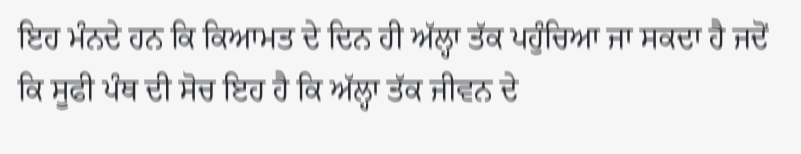ਇਹ ਮੰਨਦੇ ਹਨ ਕਿ ਕਿਆਮਤ ਦੇ ਦਿਨ ਹੀ ਅੱਲ੍ਹਾ ਤੱਕ ਪਹੁੰਚਿਆ ਜਾ ਸਕਦਾ ਹੈ ਜਦੋਂ ਕਿ ਸੂਫੀ ਪੰਥ ਦੀ ਸੋਚ ਇਹ ਹੈ ਕਿ ਅੱਲ੍ਹਾ ਤੱਕ ਜੀਵਨ ਦੇ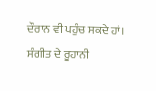ਦੌਰਾਨ ਵੀ ਪਹੁੰਚ ਸਕਦੇ ਹਾਂ। ਸੰਗੀਤ ਦੇ ਰੂਹਾਨੀ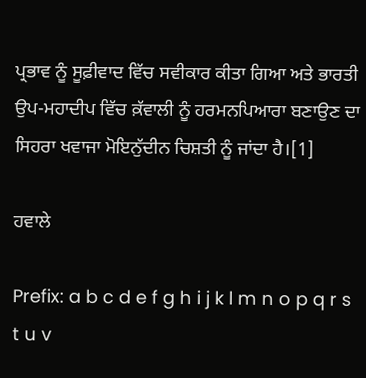ਪ੍ਰਭਾਵ ਨੂੰ ਸੂਫ਼ੀਵਾਦ ਵਿੱਚ ਸਵੀਕਾਰ ਕੀਤਾ ਗਿਆ ਅਤੇ ਭਾਰਤੀ ਉਪ-ਮਹਾਦੀਪ ਵਿੱਚ ਕ਼ੱਵਾਲੀ ਨੂੰ ਹਰਮਨਪਿਆਰਾ ਬਣਾਉਣ ਦਾ ਸਿਹਰਾ ਖਵਾਜਾ ਮੋਇਨੁੱਦੀਨ ਚਿਸ਼ਤੀ ਨੂੰ ਜਾਂਦਾ ਹੈ।[1]

ਹਵਾਲੇ

Prefix: a b c d e f g h i j k l m n o p q r s t u v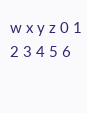w x y z 0 1 2 3 4 5 6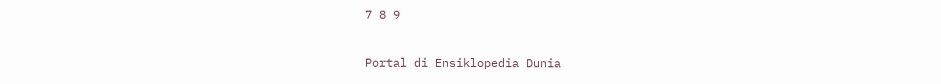7 8 9

Portal di Ensiklopedia Dunia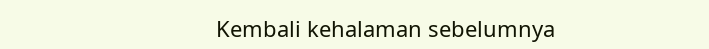Kembali kehalaman sebelumnya